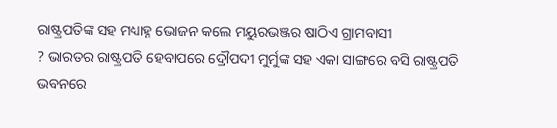ରାଷ୍ଟ୍ରପତିଙ୍କ ସହ ମଧ୍ୟାହ୍ନ ଭୋଜନ କଲେ ମୟୁରଭଞ୍ଜର ଷାଠିଏ ଗ୍ରାମବାସୀ
? ଭାରତର ରାଷ୍ଟ୍ରପତି ହେବାପରେ ଦ୍ରୌପଦୀ ମୁର୍ମୁଙ୍କ ସହ ଏକା ସାଙ୍ଗରେ ବସି ରାଷ୍ଟ୍ରପତି ଭବନରେ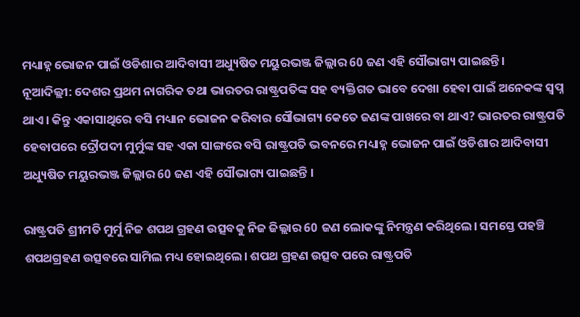ମଧ୍ୟାହ୍ନ ଭୋଜନ ପାଇଁ ଓଡିଶାର ଆଦିବାସୀ ଅଧ୍ୟୁଷିତ ମୟୁରଭଞ୍ଜ ଜିଲ୍ଲାର 60 ଜଣ ଏହି ସୌଭାଗ୍ୟ ପାଇଛନ୍ତି ।
ନୂଆଦିଲ୍ଲୀ: ଦେଶର ପ୍ରଥମ ନାଗରିକ ତଥା ଭାରତର ରାଷ୍ଟ୍ରପତିଙ୍କ ସହ ବ୍ୟକ୍ତିଗତ ଭାବେ ଦେଖା ହେବା ପାଇଁ ଅନେକଙ୍କ ସ୍ବପ୍ନ ଥାଏ। କିନ୍ତୁ ଏକାସାଥିରେ ବସି ମଧ୍ୟାନ ଭୋଜନ କରିବାର ସୌଭାଗ୍ୟ କେତେ ଜଣଙ୍କ ପାଖରେ ବା ଥାଏ? ଭାରତର ରାଷ୍ଟ୍ରପତି ହେବାପରେ ଦ୍ରୌପଦୀ ମୁର୍ମୁଙ୍କ ସହ ଏକା ସାଙ୍ଗରେ ବସି ରାଷ୍ଟ୍ରପତି ଭବନରେ ମଧ୍ୟାହ୍ନ ଭୋଜନ ପାଇଁ ଓଡିଶାର ଆଦିବାସୀ ଅଧ୍ୟୁଷିତ ମୟୁରଭଞ୍ଜ ଜିଲ୍ଲାର 60 ଜଣ ଏହି ସୌଭାଗ୍ୟ ପାଇଛନ୍ତି ।

ରାଷ୍ଟ୍ରପତି ଶ୍ରୀମତି ମୁର୍ମୁ ନିଜ ଶପଥ ଗ୍ରହଣ ଉତ୍ସବକୁ ନିଜ ଜିଲ୍ଲାର 60 ଜଣ ଲୋକଙ୍କୁ ନିମନ୍ତ୍ରଣ କରିଥିଲେ। ସମସ୍ତେ ପହଞ୍ଚି ଶପଥଗ୍ରହଣ ଉତ୍ସବରେ ସାମିଲ ମଧ୍ୟ ହୋଇଥିଲେ। ଶପଥ ଗ୍ରହଣ ଉତ୍ସବ ପରେ ରାଷ୍ଟ୍ରପତି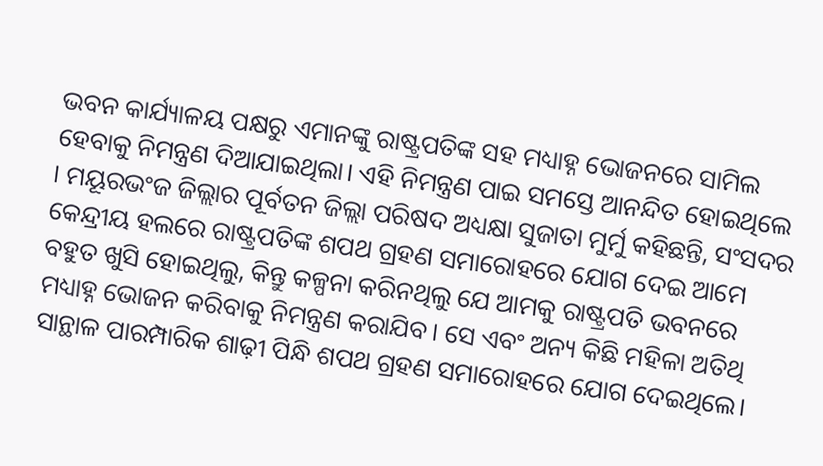ଭବନ କାର୍ଯ୍ୟାଳୟ ପକ୍ଷରୁ ଏମାନଙ୍କୁ ରାଷ୍ଟ୍ରପତିଙ୍କ ସହ ମଧ୍ୟାହ୍ନ ଭୋଜନରେ ସାମିଲ ହେବାକୁ ନିମନ୍ତ୍ରଣ ଦିଆଯାଇଥିଲା। ଏହି ନିମନ୍ତ୍ରଣ ପାଇ ସମସ୍ତେ ଆନନ୍ଦିତ ହୋଇଥିଲେ । ମୟୂରଭଂଜ ଜିଲ୍ଲାର ପୂର୍ବତନ ଜିଲ୍ଲା ପରିଷଦ ଅଧ୍ୟକ୍ଷା ସୁଜାତା ମୁର୍ମୁ କହିଛନ୍ତି, ସଂସଦର କେନ୍ଦ୍ରୀୟ ହଲରେ ରାଷ୍ଟ୍ରପତିଙ୍କ ଶପଥ ଗ୍ରହଣ ସମାରୋହରେ ଯୋଗ ଦେଇ ଆମେ ବହୁତ ଖୁସି ହୋଇଥିଲୁ, କିନ୍ତୁ କଳ୍ପନା କରିନଥିଲୁ ଯେ ଆମକୁ ରାଷ୍ଟ୍ରପତି ଭବନରେ ମଧ୍ୟାହ୍ନ ଭୋଜନ କରିବାକୁ ନିମନ୍ତ୍ରଣ କରାଯିବ। ସେ ଏବଂ ଅନ୍ୟ କିଛି ମହିଳା ଅତିଥି ସାନ୍ଥାଳ ପାରମ୍ପାରିକ ଶାଢ଼ୀ ପିନ୍ଧି ଶପଥ ଗ୍ରହଣ ସମାରୋହରେ ଯୋଗ ଦେଇଥିଲେ।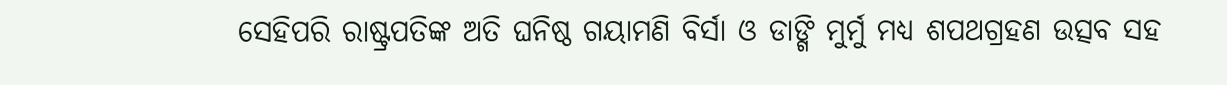ସେହିପରି ରାଷ୍ଟ୍ରପତିଙ୍କ ଅତି ଘନିଷ୍ଠ ଗୟାମଣି ବିର୍ସା ଓ ଡାଙ୍ଗି ମୁର୍ମୁ ମଧ୍ୟ ଶପଥଗ୍ରହଣ ଉତ୍ସବ ସହ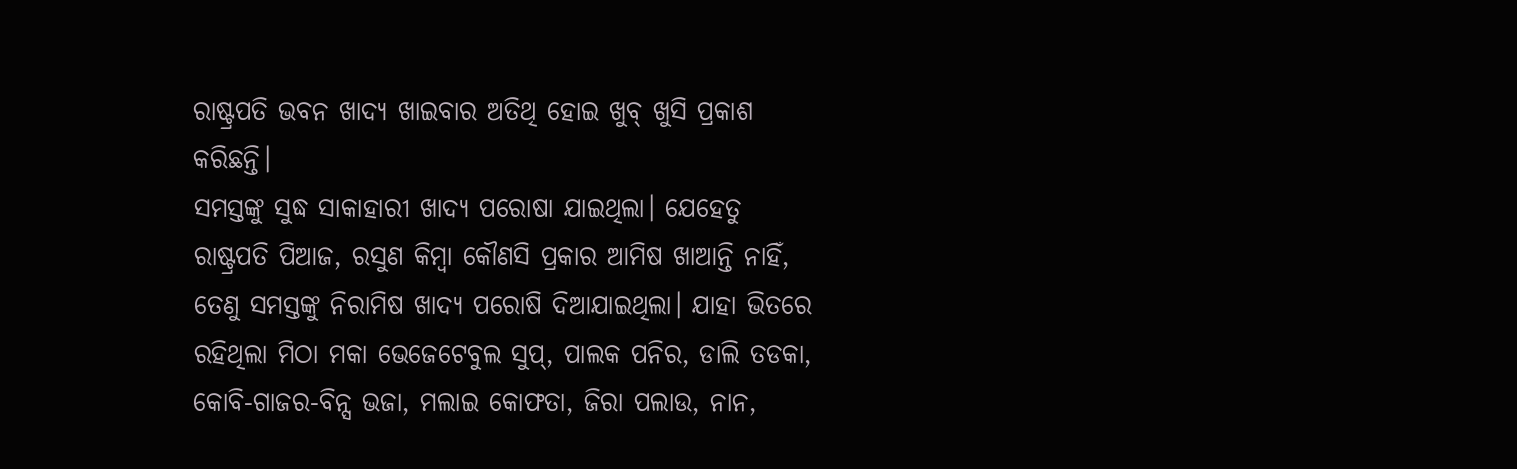ରାଷ୍ଟ୍ରପତି ଭବନ ଖାଦ୍ୟ ଖାଇବାର ଅତିଥି ହୋଇ ଖୁବ୍ ଖୁସି ପ୍ରକାଶ କରିଛନ୍ତି।
ସମସ୍ତଙ୍କୁ ସୁଦ୍ଧ ସାକାହାରୀ ଖାଦ୍ୟ ପରୋଷା ଯାଇଥିଲା। ଯେହେତୁ ରାଷ୍ଟ୍ରପତି ପିଆଜ, ରସୁଣ କିମ୍ବା କୌଣସି ପ୍ରକାର ଆମିଷ ଖାଆନ୍ତି ନାହିଁ, ତେଣୁ ସମସ୍ତଙ୍କୁ ନିରାମିଷ ଖାଦ୍ୟ ପରୋଷି ଦିଆଯାଇଥିଲା। ଯାହା ଭିତରେ ରହିଥିଲା ମିଠା ମକା ଭେଜେଟେବୁଲ ସୁପ୍, ପାଲକ ପନିର, ଡାଲି ତଡକା, କୋବି-ଗାଜର-ବିନ୍ସ ଭଜା, ମଲାଇ କୋଫତା, ଜିରା ପଲାଉ, ନାନ,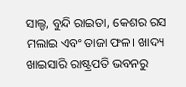ସାଲ୍ଡ, ବୁନ୍ଦି ରାଇତା, କେଶର ରସ ମଲାଇ ଏବଂ ତାଜା ଫଳ। ଖାଦ୍ୟ ଖାଇସାରି ରାଷ୍ଟ୍ରପତି ଭବନରୁ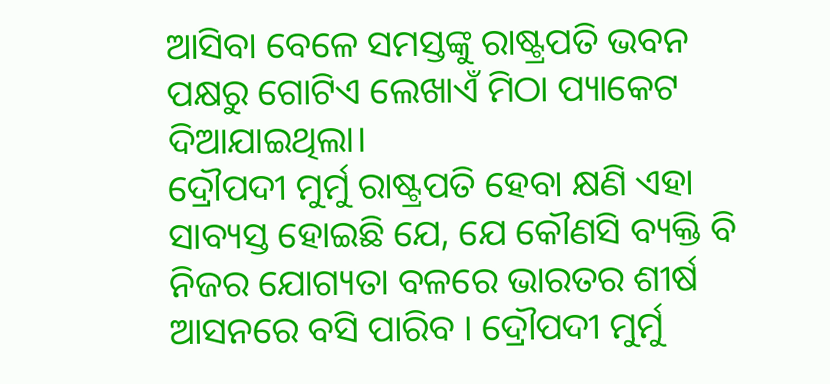ଆସିବା ବେଳେ ସମସ୍ତଙ୍କୁ ରାଷ୍ଟ୍ରପତି ଭବନ ପକ୍ଷରୁ ଗୋଟିଏ ଲେଖାଏଁ ମିଠା ପ୍ୟାକେଟ ଦିଆଯାଇଥିଲା।
ଦ୍ରୌପଦୀ ମୁର୍ମୁ ରାଷ୍ଟ୍ରପତି ହେବା କ୍ଷଣି ଏହା ସାବ୍ୟସ୍ତ ହୋଇଛି ଯେ, ଯେ କୌଣସି ବ୍ୟକ୍ତି ବି ନିଜର ଯୋଗ୍ୟତା ବଳରେ ଭାରତର ଶୀର୍ଷ ଆସନରେ ବସି ପାରିବ । ଦ୍ରୌପଦୀ ମୁର୍ମୁ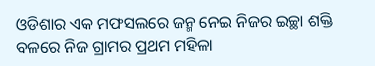ଓଡିଶାର ଏକ ମଫସଲରେ ଜନ୍ମ ନେଇ ନିଜର ଇଚ୍ଛା ଶକ୍ତି ବଳରେ ନିଜ ଗ୍ରାମର ପ୍ରଥମ ମହିଳା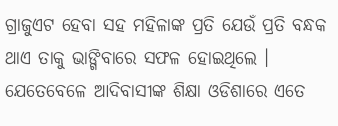ଗ୍ରାଜୁଏଟ ହେବା ସହ ମହିଳାଙ୍କ ପ୍ରତି ଯେଉଁ ପ୍ରତି ବନ୍ଧକ ଥାଏ ତାକୁ ଭାଙ୍ଗିବାରେ ସଫଳ ହୋଇଥିଲେ । ଯେତେବେଳେ ଆଦିବାସୀଙ୍କ ଶିକ୍ଷା ଓଡିଶାରେ ଏତେ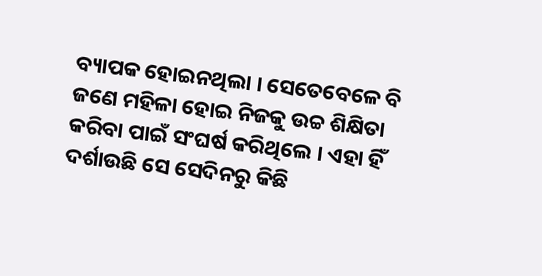ବ୍ୟାପକ ହୋଇନଥିଲା । ସେତେବେଳେ ବି ଜଣେ ମହିଳା ହୋଇ ନିଜକୁ ଉଚ୍ଚ ଶିକ୍ଷିତା କରିବା ପାଇଁ ସଂଘର୍ଷ କରିଥିଲେ । ଏହା ହିଁ ଦର୍ଶାଉଛି ସେ ସେଦିନରୁ କିଛି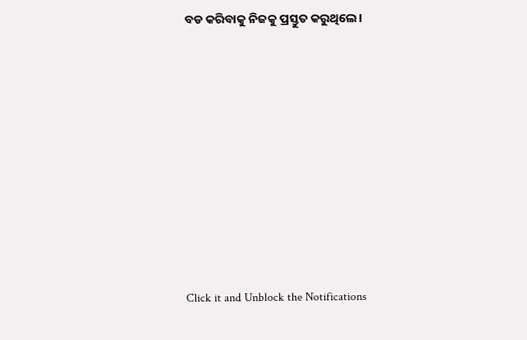ବଡ କରିବାକୁ ନିଜକୁ ପ୍ରସ୍ତୁତ କରୁଥିଲେ।












Click it and Unblock the Notifications